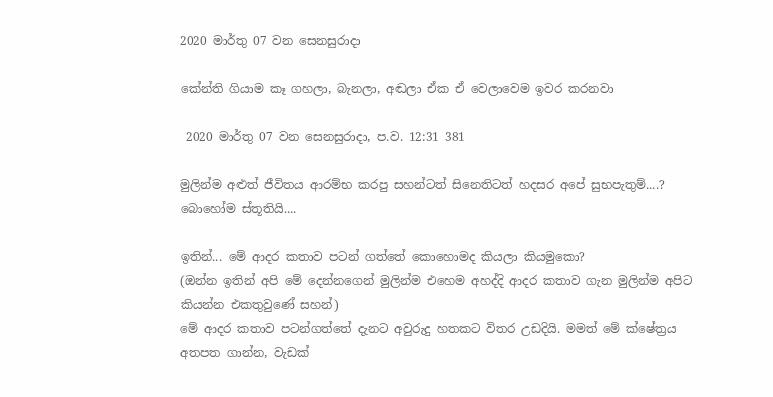2020 මාර්තු 07 වන සෙනසුරාදා

කේන්ති ගියාම කෑ ගහලා, බැනලා, අඬලා ඒක ඒ වෙලාවෙම ඉවර කරනවා

 2020 මාර්තු 07 වන සෙනසුරාදා, ප.ව. 12:31 381

මුලින්ම අළුත් ජීවිතය ආරම්භ කරපු සහන්ටත් සිනෙතිටත් හදසර අපේ සුභපැතුම්....?
බොහෝම ස්තූතියි....

ඉතින්... මේ ආදර කතාව පටන් ගත්තේ කොහොමද කියලා කියමුකො?
(ඔන්න ඉතින් අපි මේ දෙන්නගෙන් මුලින්ම එහෙම අහද්දි ආදර කතාව ගැන මුලින්ම අපිට කියන්න එකතුවුණේ සහන්)
මේ ආදර කතාව පටන්ගත්තේ දැනට අවුරුදු හතකට විතර උඩදියි. මමත් මේ ක්ෂේත්‍රය අතපත ගාන්න, වැඩක්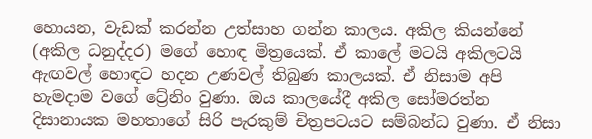හොයන, වැඩක් කරන්න උත්සාහ ගන්න කාලය. අකිල කියන්නේ (අකිල ධනුද්දර) මගේ හොඳ මිත්‍රයෙක්. ඒ කාලේ මටයි අකිලටයි ඇඟවල් හොඳට හදන උණවල් තිබුණ කාලයක්. ඒ නිසාම අපි හැමදාම වගේ ට්‍රේනිං වුණා. ඔය කාලයේදී අකිල සෝමරත්න දිසානායක මහතාගේ සිරි පැරකුම් චිත්‍රපටයට සම්බන්ධ වුණා. ඒ නිසා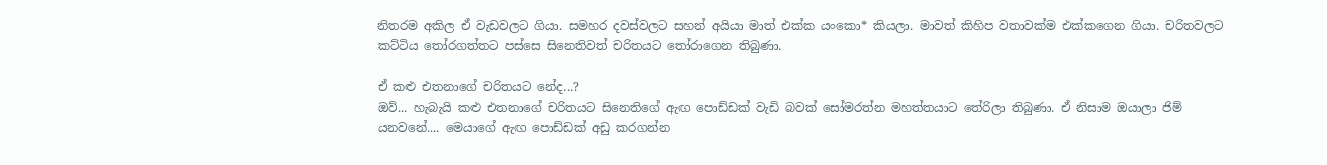නිතරම අකිල ඒ වැඩවලට ගියා. සමහර දවස්වලට සහන් අයියා මාත් එක්ක යංකො* කියලා. මාවත් කිහිප වතාවක්ම එක්කගෙන ගියා. චරිතවලට කට්ටිය තෝරගත්තට පස්සෙ සිනෙතිවත් චරිතයට තෝරාගෙන තිබුණා.

ඒ කළු එතනාගේ චරිතයට නේද...?
ඔව්... හැබැයි කළු එතනාගේ චරිතයට සිනෙතිගේ ඇඟ පොඩ්ඩක් වැඩි බවක් සෝමරත්න මහත්තයාට තේරිලා තිබුණා. ඒ නිසාම ඔයාලා ජිම් යනවනේ.... මෙයාගේ ඇඟ පොඩ්ඩක් අඩු කරගන්න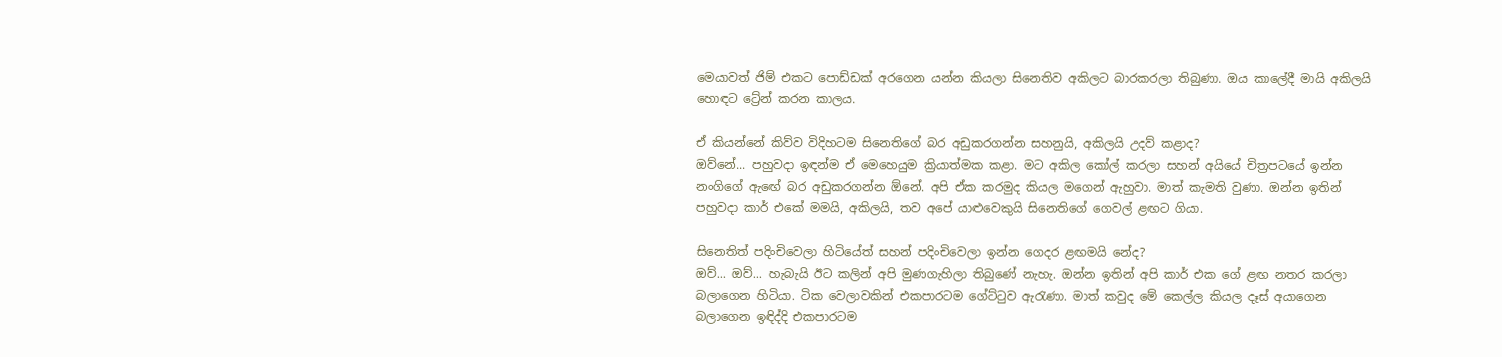මෙයාවත් ජිම් එකට පොඩ්ඩක් අරගෙන යන්න කියලා සිනෙතිව අකිලට බාරකරලා තිබුණා. ඔය කාලේදී මායි අකිලයි හොඳට ට්‍රේන් කරන කාලය.

ඒ කියන්නේ කිව්ව විදිහටම සිනෙතිගේ බර අඩුකරගන්න සහනුයි, අකිලයි උදව් කළාද?
ඔව්නේ... පහුවදා ඉඳන්ම ඒ මෙහෙයුම ක්‍රියාත්මක කළා. මට අකිල කෝල් කරලා සහන් අයියේ චිත්‍රපටයේ ඉන්න නංගිගේ ඇඟේ බර අඩුකරගන්න ඕනේ. අපි ඒක කරමුද කියල මගෙන් ඇහුවා. මාත් කැමති වුණා. ඔන්න ඉතින් පහුවදා කාර් එකේ මමයි, අකිලයි, තව අපේ යාළුවෙකුයි සිනෙතිගේ ගෙවල් ළඟට ගියා.

සිනෙතිත් පදිංචිවෙලා හිටියේත් සහන් පදිංචිවෙලා ඉන්න ගෙදර ළඟමයි නේද?
ඔව්... ඔව්... හැබැයි ඊට කලින් අපි මුණගැහිලා තිබුණේ නැහැ. ඔන්න ඉතින් අපි කාර් එක ගේ ළඟ නතර කරලා බලාගෙන හිටියා. ටික වෙලාවකින් එකපාරටම ගේට්ටුව ඇරැණා. මාත් කවුද මේ කෙල්ල කියල දෑස් අයාගෙන බලාගෙන ඉඳිද්දි එකපාරටම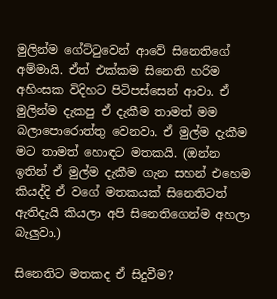මුලින්ම ගේට්ටුවෙන් ආවේ සිනෙතිගේ අම්මායි. ඒත් එක්කම සිනෙති හරිම අහිංසක විදිහට පිටිපස්සෙන් ආවා. ඒ මුලින්ම දැකපු ඒ දැකීම තාමත් මම බලාපොරොත්තු වෙනවා. ඒ මුල්ම දැකීම මට තාමත් හොඳට මතකයි. (ඔන්න ඉතින් ඒ මුල්ම දැකීම ගැන සහන් එහෙම කියද්දි ඒ වගේ මතකයක් සිනෙතිටත් ඇතිදැයි කියලා අපි සිනෙතිගෙන්ම අහලා බැලුවා.)

සිනෙතිට මතකද ඒ සිදුවීම?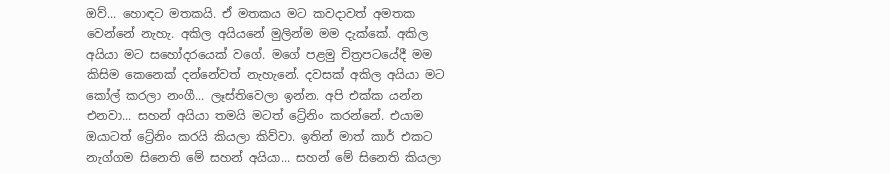ඔව්... හොඳට මතකයි. ඒ මතකය මට කවදාවත් අමතක වෙන්නේ නැහැ. අකිල අයියනේ මුලින්ම මම දැක්කේ. අකිල අයියා මට සහෝදරයෙක් වගේ. මගේ පළමු චිත්‍රපටයේදී මම කිසිම කෙනෙක් දන්නේවත් නැහැනේ. දවසක් අකිල අයියා මට කෝල් කරලා නංගී... ලෑස්තිවෙලා ඉන්න. අපි එක්ක යන්න එනවා... සහන් අයියා තමයි මටත් ට්‍රේනිං කරන්නේ. එයාම ඔයාටත් ට්‍රේනිං කරයි කියලා කිව්වා. ඉතින් මාත් කාර් එකට නැග්ගම සිනෙති මේ සහන් අයියා... සහන් මේ සිනෙති කියලා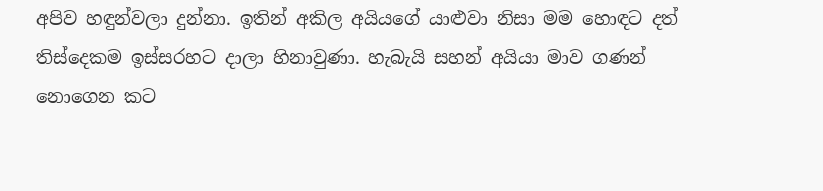අපිව හඳුන්වලා දුන්නා. ඉතින් අකිල අයියගේ යාළුවා නිසා මම හොඳට දත් තිස්දෙකම ඉස්සරහට දාලා හිනාවුණා. හැබැයි සහන් අයියා මාව ගණන් නොගෙන කට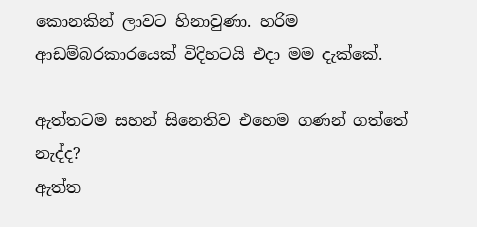කොනකින් ලාවට හිනාවුණා. හරිම ආඩම්බරකාරයෙක් විදිහටයි එදා මම දැක්කේ.

ඇත්තටම සහන් සිනෙතිව එහෙම ගණන් ගත්තේ නැද්ද?
ඇත්ත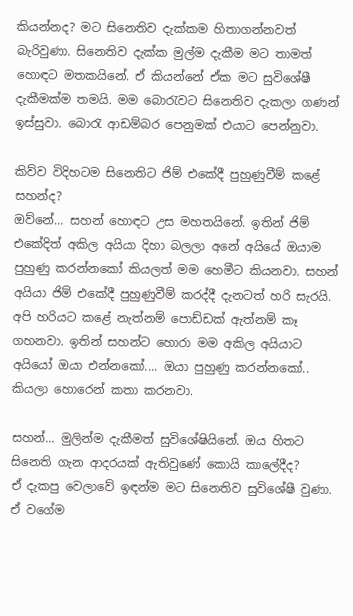කියන්නද? මට සිනෙතිව දැක්කම හිතාගන්නවත් බැරිවුණා. සිනෙතිව දැක්ක මුල්ම දැකීම මට තාමත් හොඳට මතකයිනේ. ඒ කියන්නේ ඒක මට සුවිශේෂී දැකීමක්ම තමයි. මම බොරැවට සිනෙතිව දැකලා ගණන් ඉස්සුවා. බොරැ ආඩම්බර පෙනුමක් එයාට පෙන්නුවා.

කිව්ව විදිහටම සිනෙතිට ජිම් එකේදී පුහුණුවීම් කළේ සහන්ද?
ඔව්නේ... සහන් හොඳට උස මහතයිනේ. ඉතින් ජිම් එකේදිත් අකිල අයියා දිහා බලලා අනේ අයියේ ඔයාම පුහුණු කරන්නකෝ කියලත් මම හෙමීට කියනවා. සහන් අයියා ජිම් එකේදී පුහුණුවීම් කරද්දී දැනටත් හරි සැරයි. අපි හරියට කළේ නැත්නම් පොඩ්ඩක් ඇත්නම් කෑ ගහනවා. ඉතින් සහන්ට හොරා මම අකිල අයියාට අයියෝ ඔයා එන්නකෝ.... ඔයා පුහුණු කරන්නකෝ.. කියලා හොරෙන් කතා කරනවා.

සහන්... මුලින්ම දැකීමත් සුවිශේෂියිනේ. ඔය හිතට සිනෙති ගැන ආදරයක් ඇතිවුණේ කොයි කාලේදීද?
ඒ දැකපු වෙලාවේ ඉඳන්ම මට සිනෙතිව සුවිශේෂී වුණා. ඒ වගේම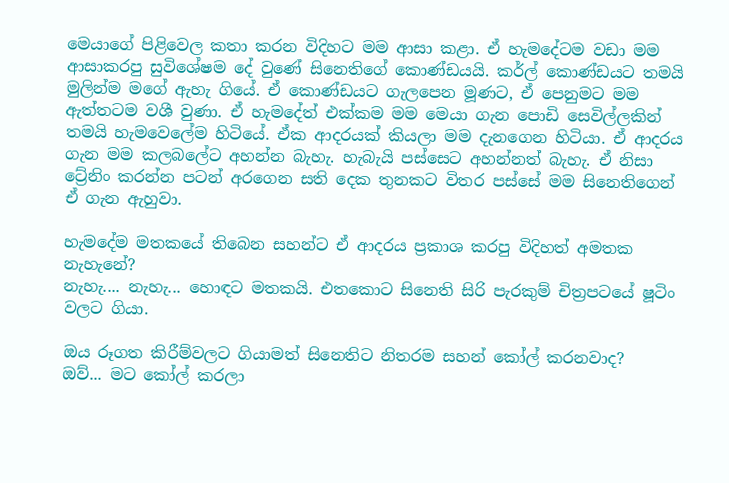මෙයාගේ පිළිවෙල කතා කරන විදිහට මම ආසා කළා. ඒ හැමදේටම වඩා මම ආසාකරපු සුවිශේෂම දේ වුණේ සිනෙතිගේ කොණ්ඩයයි. කර්ල් කොණ්ඩයට තමයි මුලින්ම මගේ ඇහැ ගියේ. ඒ කොණ්ඩයට ගැලපෙන මූණට, ඒ පෙනුමට මම ඇත්තටම වශී වුණා. ඒ හැමදේත් එක්කම මම මෙයා ගැන පොඩි සෙවිල්ලකින් තමයි හැමවෙලේම හිටියේ. ඒක ආදරයක් කියලා මම දැනගෙන හිටියා. ඒ ආදරය ගැන මම කලබලේට අහන්න බැහැ. හැබැයි පස්සෙට අහන්නත් බැහැ. ඒ නිසා ට්‍රේනිං කරන්න පටන් අරගෙන සති දෙක තුනකට විතර පස්සේ මම සිනෙතිගෙන් ඒ ගැන ඇහුවා.

හැමදේම මතකයේ තිබෙන සහන්ට ඒ ආදරය ප්‍රකාශ කරපු විදිහත් අමතක නැහැනේ?
නැහැ.... නැහැ... හොඳට මතකයි. එතකොට සිනෙති සිරි පැරකුම් චිත්‍රපටයේ ෂූටිං වලට ගියා.

ඔය රූගත කිරීම්වලට ගියාමත් සිනෙතිට නිතරම සහන් කෝල් කරනවාද?
ඔව්... මට කෝල් කරලා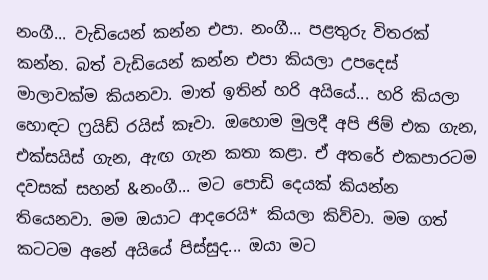නංගී... වැඩියෙන් කන්න එපා. නංගී... පළතුරු විතරක් කන්න. බත් වැඩියෙන් කන්න එපා කියලා උපදෙස් මාලාවක්ම කියනවා. මාත් ඉතින් හරි අයියේ... හරි කියලා හොඳට ෆ්‍රයිඩ් රයිස් කෑවා. ඔහොම මුලදී අපි ජිම් එක ගැන, එක්සයිස් ගැන, ඇඟ ගැන කතා කළා. ඒ අතරේ එකපාරටම දවසක් සහන් &නංගී... මට පොඩි දෙයක් කියන්න තියෙනවා. මම ඔයාට ආදරෙයි* කියලා කිව්වා. මම ගත් කටටම අනේ අයියේ පිස්සුද... ඔයා මට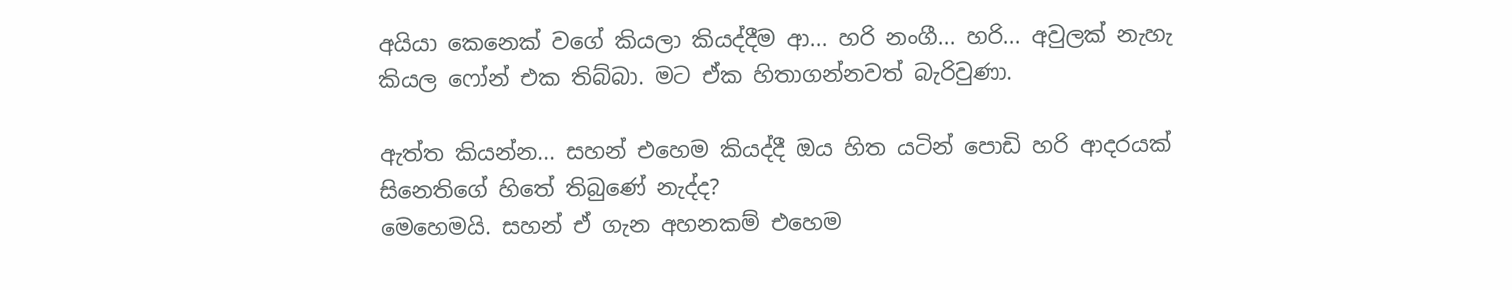අයියා කෙනෙක් වගේ කියලා කියද්දීම ආ... හරි නංගී... හරි... අවුලක් නැහැ කියල ෆෝන් එක තිබ්බා. මට ඒක හිතාගන්නවත් බැරිවුණා.

ඇත්ත කියන්න... සහන් එහෙම කියද්දී ඔය හිත යටින් පොඩි හරි ආදරයක් සිනෙතිගේ හිතේ තිබුණේ නැද්ද?
මෙහෙමයි. සහන් ඒ ගැන අහනකම් එහෙම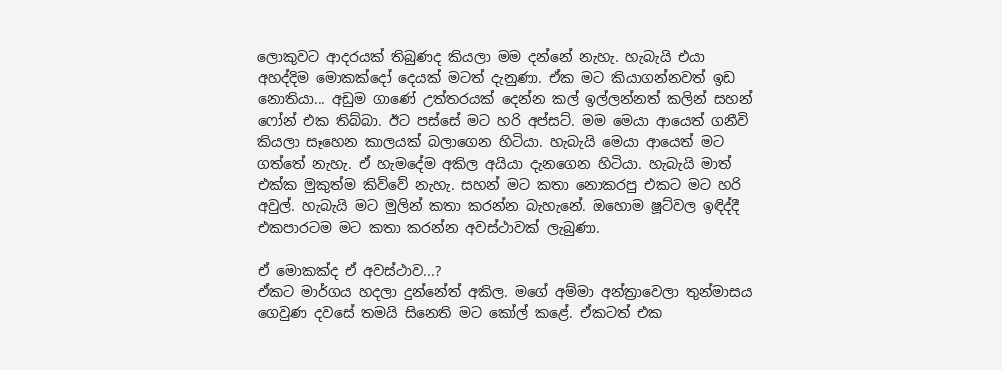ලොකුවට ආදරයක් තිබුණද කියලා මම දන්නේ නැහැ. හැබැයි එයා අහද්දිම මොකක්දෝ දෙයක් මටත් දැනුණා. ඒක මට කියාගන්නවත් ඉඩ නොතියා... අඩුම ගාණේ උත්තරයක් දෙන්න කල් ඉල්ලන්නත් කලින් සහන් ෆෝන් එක තිබ්බා. ඊට පස්සේ මට හරි අප්සට්. මම මෙයා ආයෙත් ගනීවි කියලා සෑහෙන කාලයක් බලාගෙන හිටියා. හැබැයි මෙයා ආයෙත් මට ගත්තේ නැහැ. ඒ හැමදේම අකිල අයියා දැනගෙන හිටියා. හැබැයි මාත් එක්ක මුකුත්ම කිව්වේ නැහැ. සහන් මට කතා නොකරපු එකට මට හරි අවුල්. හැබැයි මට මුලින් කතා කරන්න බැහැනේ. ඔහොම ෂූට්වල ඉඳිද්දී එකපාරටම මට කතා කරන්න අවස්ථාවක් ලැබුණා.

ඒ මොකක්ද ඒ අවස්ථාව...?
ඒකට මාර්ගය හදලා දුන්නේත් අකිල. මගේ අම්මා අන්ත්‍රාවෙලා තුන්මාසය ගෙවුණ දවසේ තමයි සිනෙති මට කෝල් කළේ. ඒකටත් එක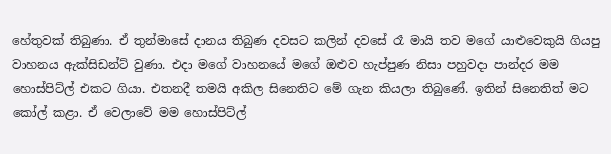හේතුවක් තිබුණා. ඒ තුන්මාසේ දානය තිබුණ දවසට කලින් දවසේ රෑ මායි තව මගේ යාළුවෙකුයි ගියපු වාහනය ඇක්සිඩන්ට් වුණා. එදා මගේ වාහනයේ මගේ ඔළුව හැප්පුණ නිසා පහුවදා පාන්දර මම හොස්පිට්ල් එකට ගියා. එතනදී තමයි අකිල සිනෙතිට මේ ගැන කියලා තිබුණේ. ඉතින් සිනෙතිත් මට කෝල් කළා. ඒ වෙලාවේ මම හොස්පිට්ල්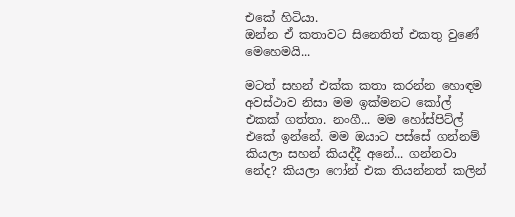එකේ හිටියා.
ඔන්න ඒ කතාවට සිනෙතිත් එකතු වුණේ මෙහෙමයි...

මටත් සහන් එක්ක කතා කරන්න හොඳම අවස්ථාව නිසා මම ඉක්මනට කෝල් එකක් ගත්තා. නංගී... මම හෝස්පිට්ල් එකේ ඉන්නේ. මම ඔයාට පස්සේ ගන්නම් කියලා සහන් කියද්දී අනේ... ගන්නවා නේද? කියලා ෆෝන් එක තියන්නත් කලින්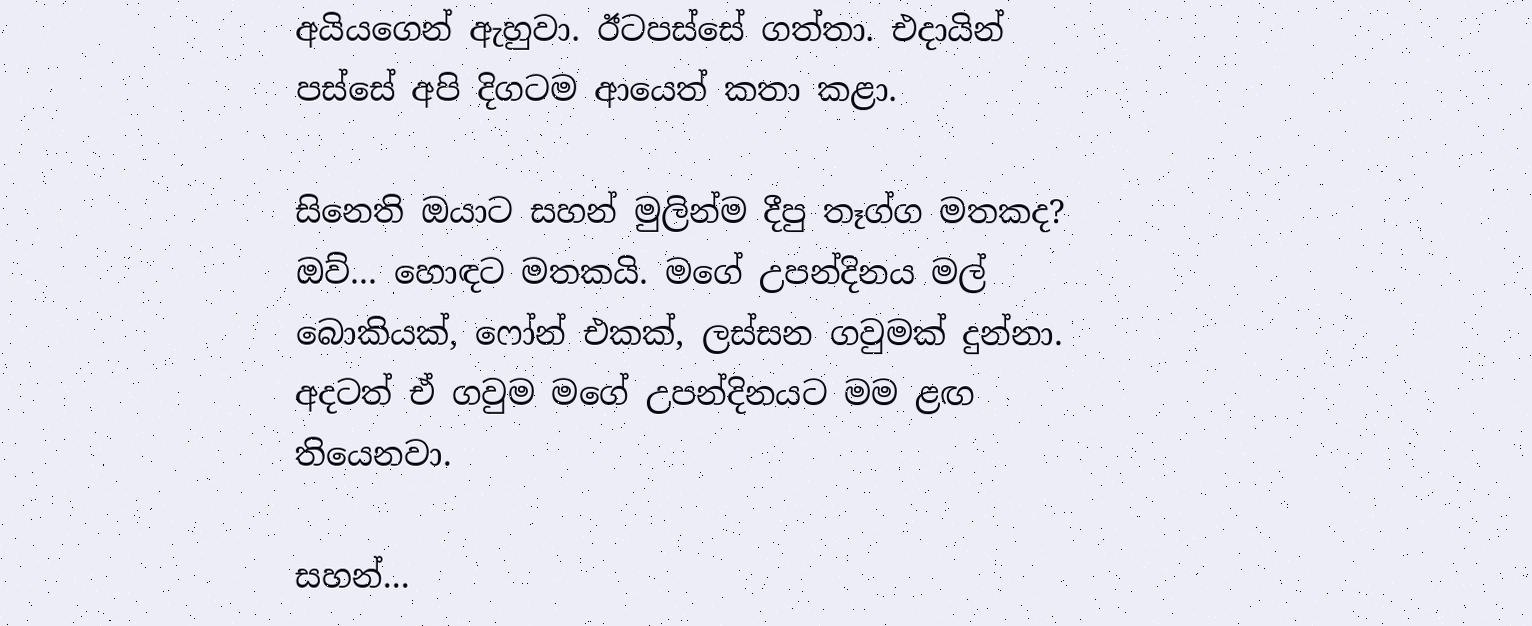අයියගෙන් ඇහුවා. ඊටපස්සේ ගත්තා. එදායින් පස්සේ අපි දිගටම ආයෙත් කතා කළා.

සිනෙති ඔයාට සහන් මුලින්ම දීපු තෑග්ග මතකද?
ඔව්... හොඳට මතකයි. මගේ උපන්දිනය මල් බොකියක්, ෆෝන් එකක්, ලස්සන ගවුමක් දුන්නා.  අදටත් ඒ ගවුම මගේ උපන්දිනයට මම ළඟ තියෙනවා.

සහන්...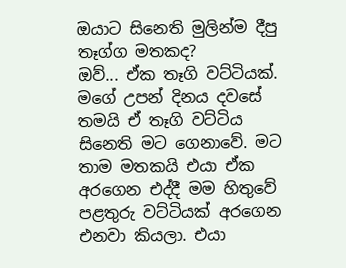ඔයාට සිනෙති මුලින්ම දීපු තෑග්ග මතකද?
ඔව්... ඒක තෑගි වට්ටියක්. මගේ උපන් දිනය දවසේ තමයි ඒ තෑගි වට්ටිය සිනෙති මට ගෙනාවේ. මට තාම මතකයි එයා ඒක අරගෙන එද්දී මම හිතුවේ පළතුරු වට්ටියක් අරගෙන එනවා කියලා. එයා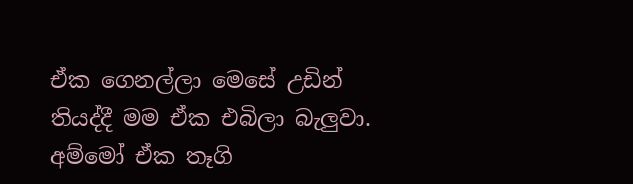ඒක ගෙනල්ලා මෙසේ උඩින් තියද්දී මම ඒක එබිලා බැලුවා. අම්මෝ ඒක තෑගි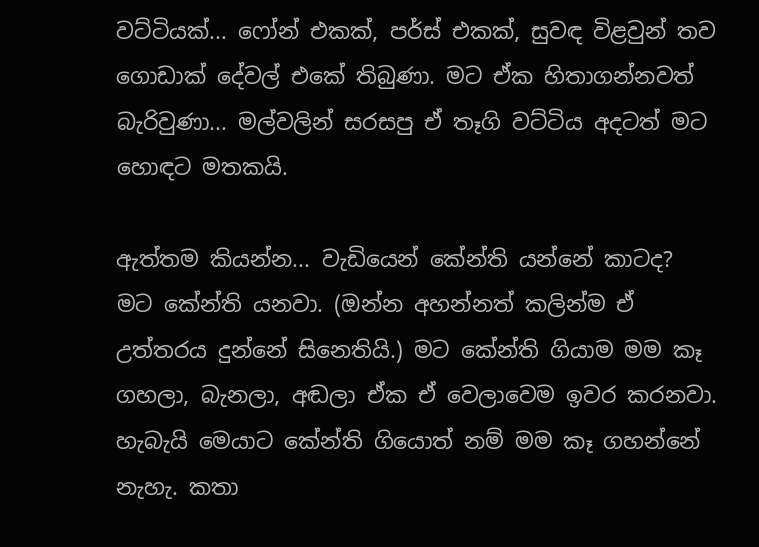වට්ටියක්... ෆෝන් එකක්, පර්ස් එකක්, සුවඳ විළවුන් තව ගොඩාක් දේවල් එකේ තිබුණා. මට ඒක හිතාගන්නවත් බැරිවුණා... මල්වලින් සරසපු ඒ තෑගි වට්ටිය අදටත් මට හොඳට මතකයි.

ඇත්තම කියන්න... වැඩියෙන් කේන්ති යන්නේ කාටද?
මට කේන්ති යනවා. (ඔන්න අහන්නත් කලින්ම ඒ උත්තරය දුන්නේ සිනෙතියි.) මට කේන්ති ගියාම මම කෑ ගහලා, බැනලා, අඬලා ඒක ඒ වෙලාවෙම ඉවර කරනවා. හැබැයි මෙයාට කේන්ති ගියොත් නම් මම කෑ ගහන්නේ නැහැ. කතා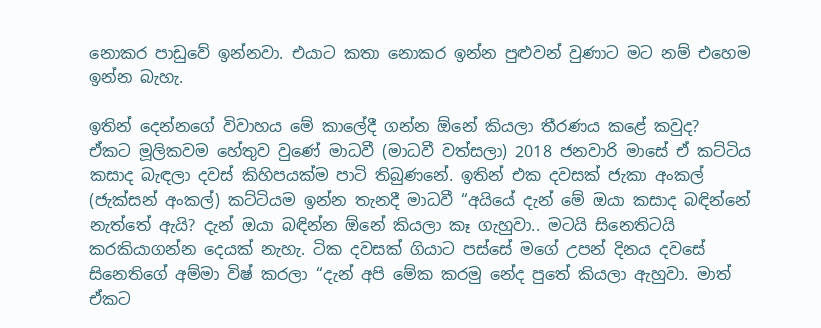නොකර පාඩුවේ ඉන්නවා. එයාට කතා නොකර ඉන්න පුළුවන් වුණාට මට නම් එහෙම ඉන්න බැහැ.

ඉතින් දෙන්නගේ විවාහය මේ කාලේදී ගන්න ඕනේ කියලා තීරණය කළේ කවුද?
ඒකට මූලිකවම හේතුව වුණේ මාධවී (මාධවී වත්සලා) 2018 ජනවාරි මාසේ ඒ කට්ටිය කසාද බැඳලා දවස් කිහිපයක්ම පාටි තිබුණනේ. ඉතින් එක දවසක් ජැකා අංකල් (ජැක්සන් අංකල්) කට්ටියම ඉන්න තැනදී මාධවී “අයියේ දැන් මේ ඔයා කසාද බඳින්නේ නැත්තේ ඇයි? දැන් ඔයා බඳින්න ඕනේ කියලා කෑ ගැහුවා.. මටයි සිනෙතිටයි කරකියාගන්න දෙයක් නැහැ. ටික දවසක් ගියාට පස්සේ මගේ උපන් දිනය දවසේ සිනෙතිගේ අම්මා විෂ් කරලා “දැන් අපි මේක කරමු නේද පුතේ කියලා ඇහුවා. මාත් ඒකට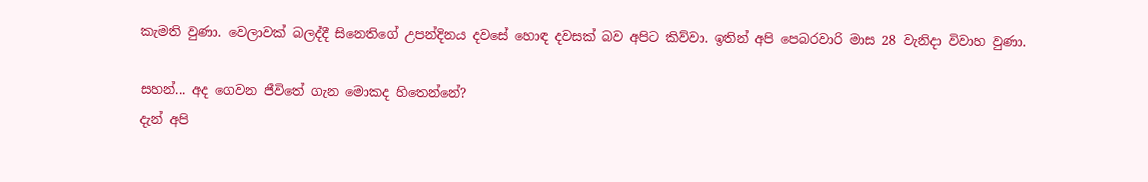කැමති වුණා. වෙලාවක් බලද්දී සිනෙතිගේ උපන්දිනය දවසේ හොඳ දවසක් බව අපිට කිව්වා. ඉතින් අපි පෙබරවාරි මාස 28 වැනිදා විවාහ වුණා.

සහන්... අද ගෙවන ජීවිතේ ගැන මොකද හිතෙන්නේ?
දැන් අපි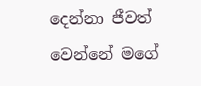දෙන්නා ජීවත් වෙන්නේ මගේ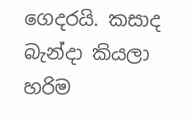ගෙදරයි. කසාද බැන්දා කියලා හරිම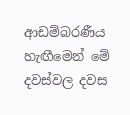ආඩම්බරණීය හැඟීමෙන් මේ දවස්වල දවස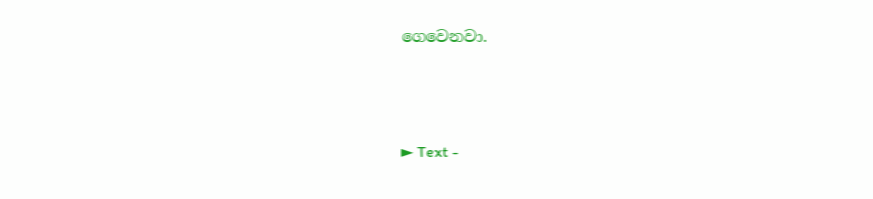ගෙවෙනවා.



► Text -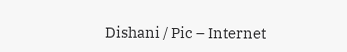Dishani / Pic – Internet